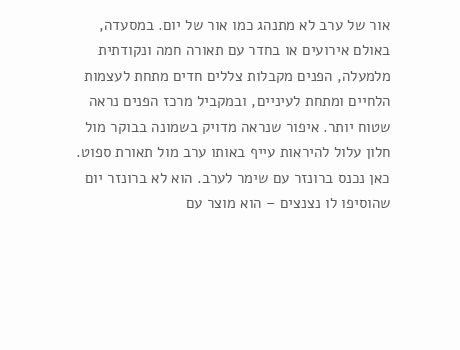אור של ערב לא מתנהג כמו אור של יום. במסעדה, באולם אירועים או בחדר עם תאורה חמה ונקודתית מלמעלה, הפנים מקבלות צללים חדים מתחת לעצמות הלחיים ומתחת לעיניים, ובמקביל מרכז הפנים נראה שטוח יותר. איפור שנראה מדויק בשמונה בבוקר מול חלון עלול להיראות עייף באותו ערב מול תאורת ספוט.
כאן נכנס ברונזר עם שימר לערב. הוא לא ברונזר יום שהוסיפו לו נצנצים – הוא מוצר עם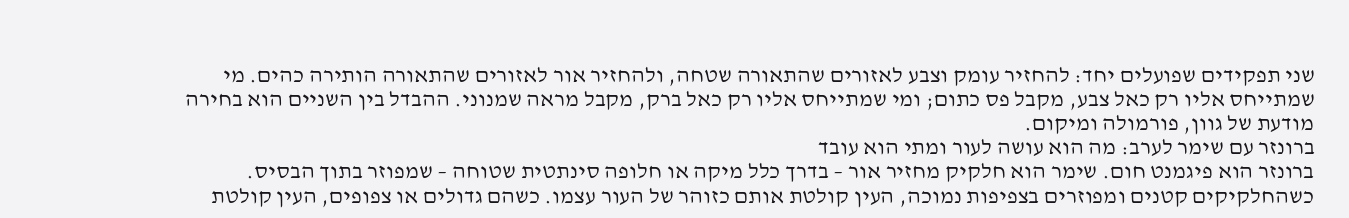שני תפקידים שפועלים יחד: להחזיר עומק וצבע לאזורים שהתאורה שטחה, ולהחזיר אור לאזורים שהתאורה הותירה כהים. מי שמתייחס אליו רק כאל צבע, מקבל פס כתום; ומי שמתייחס אליו רק כאל ברק, מקבל מראה שמנוני. ההבדל בין השניים הוא בחירה מודעת של גוון, פורמולה ומיקום.
ברונזר עם שימר לערב: מה הוא עושה לעור ומתי הוא עובד
ברונזר הוא פיגמנט חום. שימר הוא חלקיק מחזיר אור – בדרך כלל מיקה או חלופה סינתטית שטוחה – שמפוזר בתוך הבסיס. כשהחלקיקים קטנים ומפוזרים בצפיפות נמוכה, העין קולטת אותם כזוהר של העור עצמו. כשהם גדולים או צפופים, העין קולטת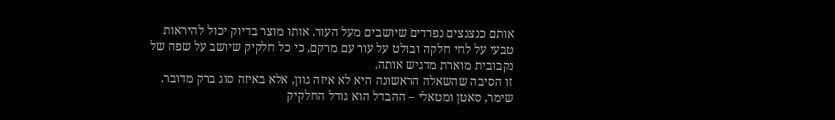אותם כנצנצים נפרדים שיושבים מעל העור. אותו מוצר בדיוק יכול להיראות טבעי על לחי חלקה ובולט על עור עם מרקם, כי כל חלקיק שיושב על שפה של נקבובית מוארת מדגיש אותה.
זו הסיבה שהשאלה הראשונה היא לא איזה גוון, אלא באיזה סוג ברק מדובר.
שימר, סאטן ומטאלי – ההבדל הוא גודל החלקיק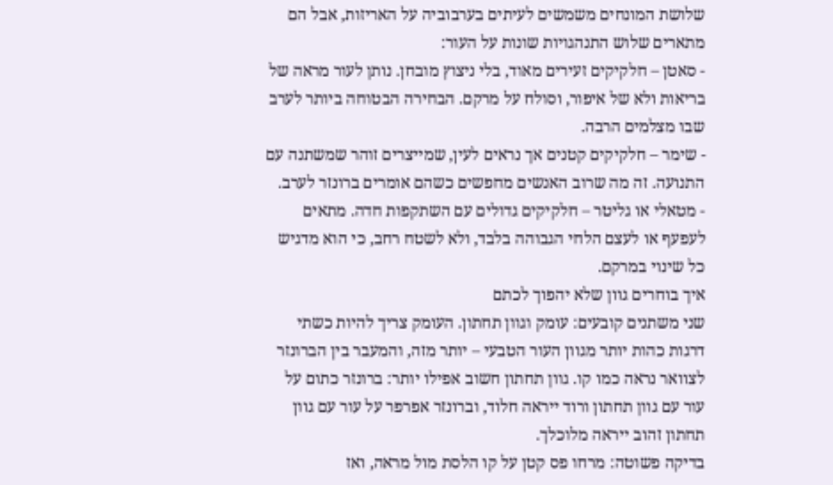שלושת המונחים משמשים לעיתים בערבוביה על האריזות, אבל הם מתארים שלוש התנהגויות שונות על העור:
- סאטן – חלקיקים זעירים מאוד, בלי ניצוץ מובחן. נותן לעור מראה של בריאות ולא של איפור, וסולח על מרקם. הבחירה הבטוחה ביותר לערב שבו מצלמים הרבה.
- שימר – חלקיקים קטנים אך נראים לעין, שמייצרים זוהר שמשתנה עם התנועה. זה מה שרוב האנשים מחפשים כשהם אומרים ברונזר לערב.
- מטאלי או גליטר – חלקיקים גדולים עם השתקפות חדה. מתאים לעפעף או לעצם הלחי הגבוהה בלבד, ולא לשטח רחב, כי הוא מדגיש כל שינוי במרקם.
איך בוחרים גוון שלא יהפוך לכתם
שני משתנים קובעים: עומק וגוון תחתון. העומק צריך להיות כשתי דרגות כהות יותר מגוון העור הטבעי – יותר מזה, והמעבר בין הברונזר לצוואר נראה כמו קו. גוון תחתון חשוב אפילו יותר: ברונזר כתום על עור עם גוון תחתון ורוד ייראה חלוד, וברונזר אפרפר על עור עם גוון תחתון זהוב ייראה מלוכלך.
בדיקה פשוטה: מרחו פס קטן על קו הלסת מול מראה, ואז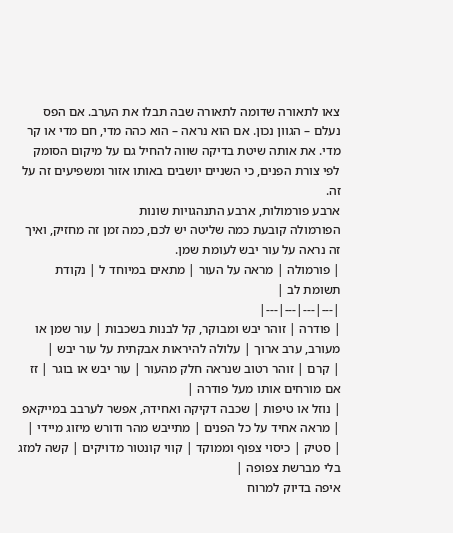צאו לתאורה שדומה לתאורה שבה תבלו את הערב. אם הפס נעלם – הגוון נכון. אם הוא נראה – הוא כהה מדי, חם מדי או קר מדי. את אותה שיטת בדיקה שווה להחיל גם על מיקום הסומק לפי צורת הפנים, כי השניים יושבים באותו אזור ומשפיעים זה על זה.
ארבע פורמולות, ארבע התנהגויות שונות
הפורמולה קובעת כמה שליטה יש לכם, כמה זמן זה מחזיק, ואיך זה נראה על עור יבש לעומת שמן.
| פורמולה | מראה על העור | מתאים במיוחד ל | נקודת תשומת לב |
|---|---|---|---|
| פודרה | זוהר יבש ומבוקר, קל לבנות בשכבות | עור שמן או מעורב, ערב ארוך | עלולה להיראות אבקתית על עור יבש |
| קרם | זוהר רטוב שנראה חלק מהעור | עור יבש או בוגר | זז אם מורחים אותו מעל פודרה |
| נוזל או טיפות | שכבה דקיקה ואחידה, אפשר לערבב במייקאפ | מראה אחיד על כל הפנים | מתייבש מהר ודורש מיזוג מיידי |
| סטיק | כיסוי צפוף וממוקד | קווי קונטור מדויקים | קשה למזג בלי מברשת צפופה |
איפה בדיוק למרוח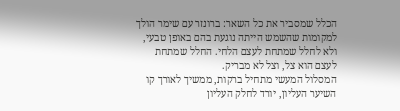הכלל שמסביר את כל השאר: ברונזר עם שימר הולך למקומות שהשמש הייתה נוגעת בהם באופן טבעי, ולא לחלל שמתחת לעצם הלחי. החלל שמתחת לעצם הוא צל, וצל לא מבריק.
המסלול המעשי מתחיל ברקות, ממשיך לאורך קו השיער העליון, יורד לחלק העליון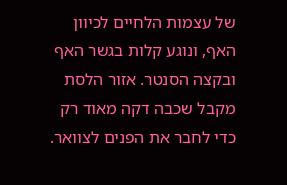של עצמות הלחיים לכיוון האף, ונוגע קלות בגשר האף ובקצה הסנטר. אזור הלסת מקבל שכבה דקה מאוד רק כדי לחבר את הפנים לצוואר.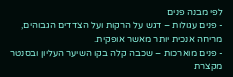לפי מבנה פנים
- פנים עגולות – דגש על הרקות ועל הצדדים הגבוהים, מריחה אנכית יותר מאשר אופקית.
- פנים מוארכות – שכבה קלה בקו השיער העליון ובסנטר מקצרת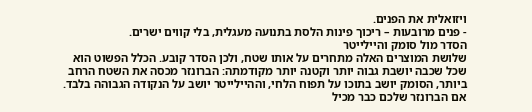ויזואלית את הפנים.
- פנים מרובעות – ריכוך פינות הלסת בתנועה מעגלית, בלי קווים ישרים.
הסדר מול סומק והיילייטר
שלושת המוצרים האלה מתחרים על אותו שטח, ולכן הסדר קובע. הכלל הפשוט הוא שכל שכבה יושבת גבוה יותר וקטנה יותר מקודמתה: הברונזר מכסה את השטח הרחב ביותר, הסומק יושב בתוכו על תפוח הלחי, וההיילייטר יושב על הנקודה הגבוהה בלבד. אם הברונזר שלכם כבר מכיל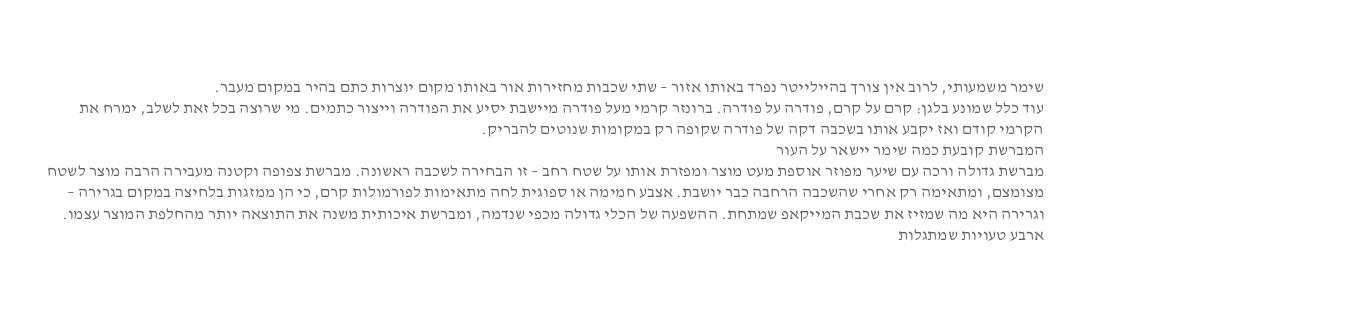שימר משמעותי, לרוב אין צורך בהיילייטר נפרד באותו אזור – שתי שכבות מחזירות אור באותו מקום יוצרות כתם בהיר במקום מעבר.
עוד כלל שמונע בלגן: קרם על קרם, פודרה על פודרה. ברונזר קרמי מעל פודרה מיישבת יסיע את הפודרה וייצור כתמים. מי שרוצה בכל זאת לשלב, ימרח את הקרמי קודם ואז יקבע אותו בשכבה דקה של פודרה שקופה רק במקומות שנוטים להבריק.
המברשת קובעת כמה שימר יישאר על העור
מברשת גדולה ורכה עם שיער מפוזר אוספת מעט מוצר ומפזרת אותו על שטח רחב – זו הבחירה לשכבה ראשונה. מברשת צפופה וקטנה מעבירה הרבה מוצר לשטח מצומצם, ומתאימה רק אחרי שהשכבה הרחבה כבר יושבת. אצבע חמימה או ספוגית לחה מתאימות לפורמולות קרם, כי הן ממזגות בלחיצה במקום בגרירה – וגרירה היא מה שמזיז את שכבת המייקאפ שמתחת. ההשפעה של הכלי גדולה מכפי שנדמה, ומברשת איכותית משנה את התוצאה יותר מהחלפת המוצר עצמו.
ארבע טעויות שמתגלות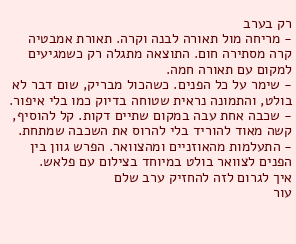רק בערב
- מריחה מול תאורה לבנה וקרה. תאורת אמבטיה קרה מסתירה חום. התוצאה מתגלה רק כשמגיעים למקום עם תאורה חמה.
- שימר על כל הפנים. כשהכול מבריק, שום דבר לא בולט, והתמונה נראית שטוחה בדיוק כמו בלי איפור.
- שכבה אחת עבה במקום שתיים דקות. קל להוסיף, קשה מאוד להוריד בלי להרוס את השכבה שמתחת.
- התעלמות מהאוזניים ומהצוואר. הפרש גוון בין הפנים לצוואר בולט במיוחד בצילום עם פלאש.
איך לגרום לזה להחזיק ערב שלם
עור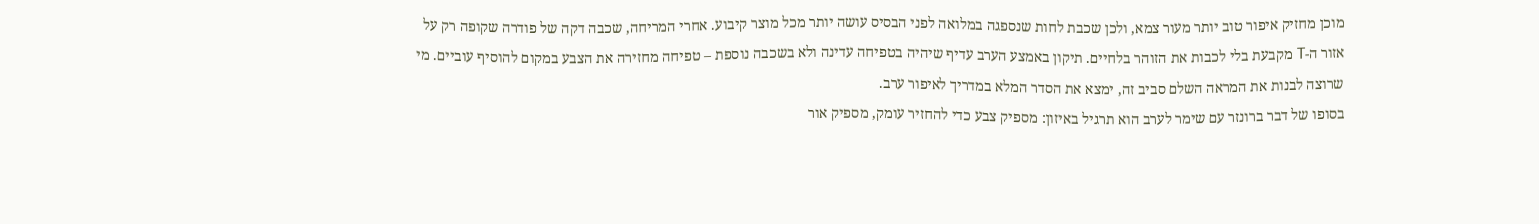מוכן מחזיק איפור טוב יותר מעור צמא, ולכן שכבת לחות שנספגה במלואה לפני הבסיס עושה יותר מכל מוצר קיבוע. אחרי המריחה, שכבה דקה של פודרה שקופה רק על אזור ה-T מקבעת בלי לכבות את הזוהר בלחיים. תיקון באמצע הערב עדיף שיהיה בטפיחה עדינה ולא בשכבה נוספת – טפיחה מחזירה את הצבע במקום להוסיף עוביים. מי שרוצה לבנות את המראה השלם סביב זה, ימצא את הסדר המלא במדריך לאיפור ערב.
בסופו של דבר ברונזר עם שימר לערב הוא תרגיל באיזון: מספיק צבע כדי להחזיר עומק, מספיק אור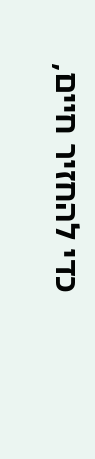כדי להחזיר חיים,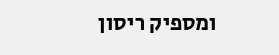ומספיק ריסון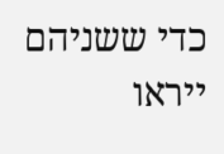כדי ששניהם ייראו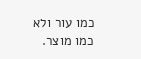כמו עור ולא כמו מוצר.